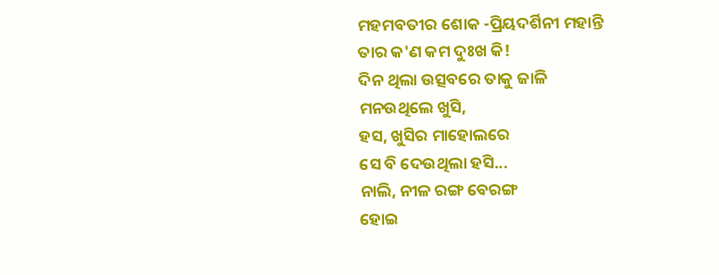ମହମବତୀର ଶୋକ -ପ୍ରିୟଦର୍ଶିନୀ ମହାନ୍ତି
ତାର କ'ଣ କମ ଦୁଃଖ କି!
ଦିନ ଥିଲା ଉତ୍ସବରେ ତାକୁ ଜାଳି
ମନଉଥିଲେ ଖୁସି,
ହସ, ଖୁସିର ମାହୋଲରେ
ସେ ବି ଦେଉଥିଲା ହସି...
ନାଲି, ନୀଳ ରଙ୍ଗ ବେରଙ୍ଗ
ହୋଇ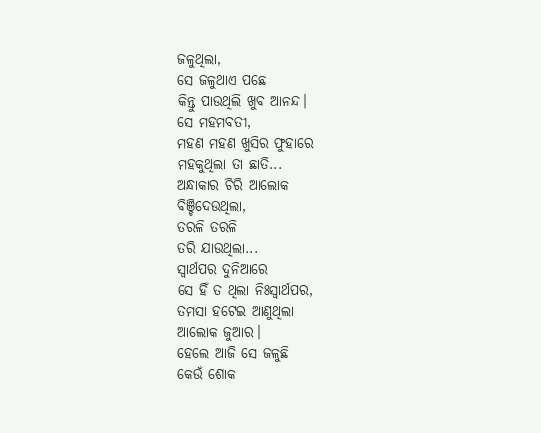ଜଳୁଥିଲା,
ସେ ଜଳୁଥାଏ ପଛେ
କିନ୍ତୁ ପାଉଥିଲି ଖୁବ ଆନନ୍ଦ।
ସେ ମହମବତୀ,
ମହଣ ମହଣ ଖୁସିର ଫୁହାରେ
ମହକୁଥିଲା ତା ଛାତି...
ଅନ୍ଧାକାର ଚିରି ଆଲୋକ
ବିଞ୍ଚିଦେଉଥିଲା,
ତରଳି ତରଳି
ତରି ଯାଉଥିଲା...
ସ୍ୱାର୍ଥପର ଦୁନିଆରେ
ସେ ହିଁ ତ ଥିଲା ନିଃସ୍ୱାର୍ଥପର,
ତମସା ହଟେଇ ଆଣୁଥିଲା
ଆଲୋକ ଜୁଆର।
ହେଲେ ଆଜି ସେ ଜଳୁଛି
କେଉଁ ଶୋକ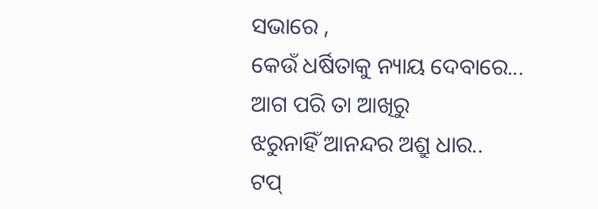ସଭାରେ ,
କେଉଁ ଧର୍ଷିତାକୁ ନ୍ୟାୟ ଦେବାରେ...
ଆଗ ପରି ତା ଆଖିରୁ
ଝରୁନାହିଁ ଆନନ୍ଦର ଅଶ୍ରୁ ଧାର..
ଟପ୍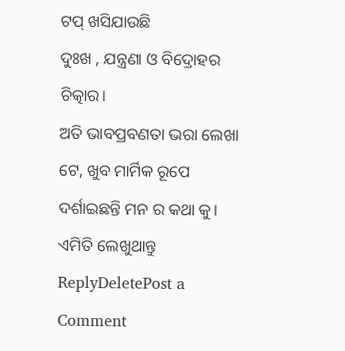ଟପ୍ ଖସିଯାଉଛି
ଦୁଃଖ , ଯନ୍ତ୍ରଣା ଓ ବିଦ୍ରୋହର ଚିତ୍କାର।
ଅତି ଭାବପ୍ରବଣତା ଭରା ଲେଖା ଟେ, ଖୁବ ମାର୍ମିକ ରୂପେ ଦର୍ଶାଇଛନ୍ତି ମନ ର କଥା କୁ। ଏମିତି ଲେଖୁଥାନ୍ତୁ
ReplyDeletePost a Comment